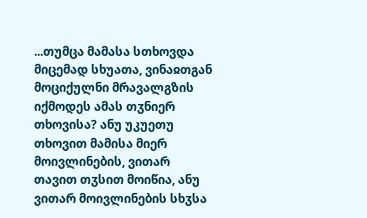...თუმცა მამასა სთხოვდა მიცემად სხუათა, ვინაჲთგან მოციქულნი მრავალგზის იქმოდეს ამას თჳნიერ თხოვისა? ანუ უკუეთუ თხოვით მამისა მიერ მოივლინების, ვითარ თავით თჳსით მოიწია, ანუ ვითარ მოივლინების სხჳსა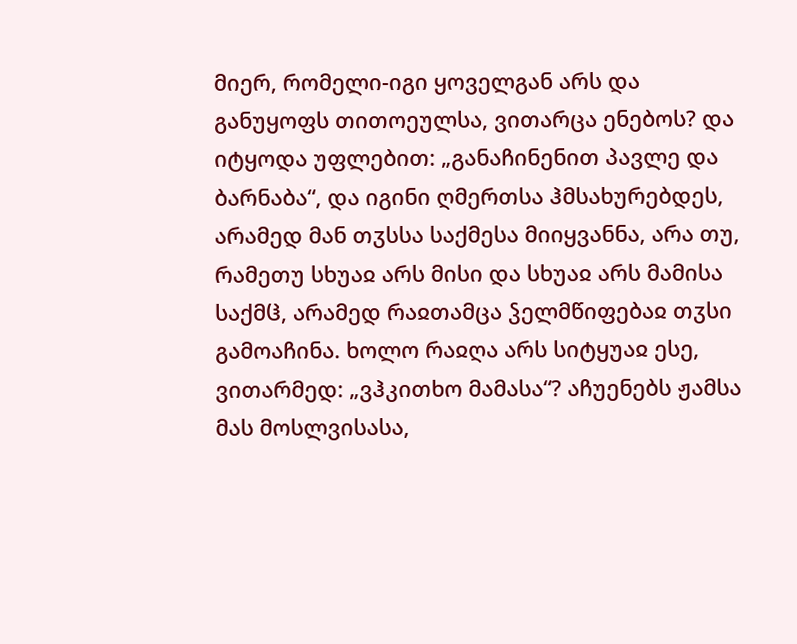მიერ, რომელი-იგი ყოველგან არს და განუყოფს თითოეულსა, ვითარცა ენებოს? და იტყოდა უფლებით: „განაჩინენით პავლე და ბარნაბა“, და იგინი ღმერთსა ჰმსახურებდეს, არამედ მან თჳსსა საქმესა მიიყვანნა, არა თუ, რამეთუ სხუაჲ არს მისი და სხუაჲ არს მამისა საქმჱ, არამედ რაჲთამცა ჴელმწიფებაჲ თჳსი გამოაჩინა. ხოლო რაჲღა არს სიტყუაჲ ესე, ვითარმედ: „ვჰკითხო მამასა“? აჩუენებს ჟამსა მას მოსლვისასა,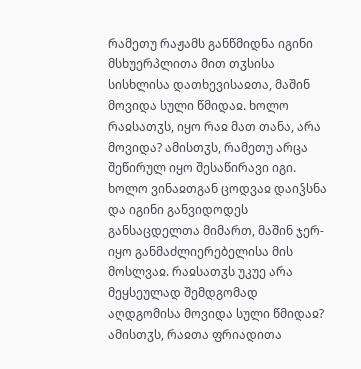რამეთუ რაჟამს განწმიდნა იგინი მსხუერპლითა მით თჳსისა სისხლისა დათხევისაჲთა, მაშინ მოვიდა სული წმიდაჲ. ხოლო რაჲსათჳს, იყო რაჲ მათ თანა, არა მოვიდა? ამისთჳს, რამეთუ არცა შეწირულ იყო შესაწირავი იგი. ხოლო ვინაჲთგან ცოდვაჲ დაიჴსნა და იგინი განვიდოდეს განსაცდელთა მიმართ, მაშინ ჯერ-იყო განმაძლიერებელისა მის მოსლვაჲ. რაჲსათჳს უკუე არა მეყსეულად შემდგომად აღდგომისა მოვიდა სული წმიდაჲ? ამისთჳს, რაჲთა ფრიადითა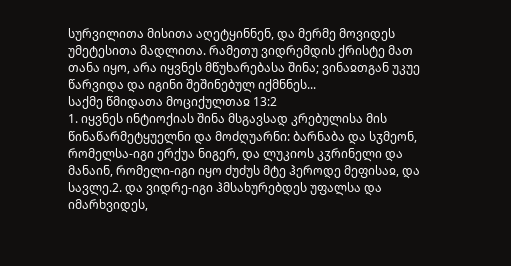სურვილითა მისითა აღეტყინნენ, და მერმე მოვიდეს უმეტესითა მადლითა. რამეთუ ვიდრემდის ქრისტე მათ თანა იყო, არა იყვნეს მწუხარებასა შინა; ვინაჲთგან უკუე წარვიდა და იგინი შეშინებულ იქმნნეს...
საქმე წმიდათა მოციქულთაჲ 13:2
1. იყვნეს ინტიოქიას შინა მსგავსად კრებულისა მის წინაწარმეტყუელნი და მოძღუარნი: ბარნაბა და სჳმეონ, რომელსა-იგი ერქუა ნიგერ, და ლუკიოს კჳრინელი და მანაინ, რომელი-იგი იყო ძუძუს მტე ჰეროდე მეფისაჲ, და სავლე.2. და ვიდრე-იგი ჰმსახურებდეს უფალსა და იმარხვიდეს,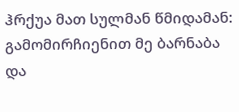ჰრქუა მათ სულმან წმიდამან: გამომირჩიენით მე ბარნაბა და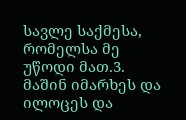სავლე საქმესა, რომელსა მე უწოდი მათ.3. მაშინ იმარხეს და ილოცეს და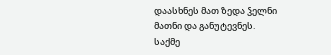დაასხნეს მათ ზედა ჴელნი მათნი და განუტევნეს.
საქმე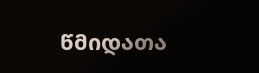წმიდათა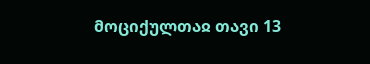მოციქულთაჲ თავი 13